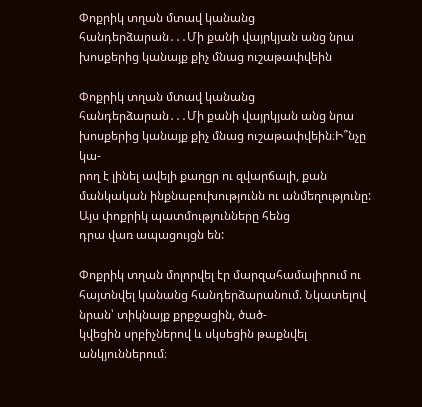Փոքրիկ տղան մտավ կանանց հանդերձարան․․․Մի քանի վայրկյան անց նրա խոսքերից կանայք քիչ մնաց ուշաթափվեին

Փոքրիկ տղան մտավ կանանց հանդերձարան․․․Մի քանի վայրկյան անց նրա խոսքերից կանայք քիչ մնաց ուշաթափվեին։Ի՞նչը կա-
րող է լինել ավելի քաղցր ու զվարճալի, քան մանկական ինքնաբուխությունն ու անմեղությունը: Այս փոքրիկ պատմությունները հենց
դրա վառ ապացույցն են:

Փոքրիկ տղան մոլորվել էր մարզահամալիրում ու հայտնվել կանանց հանդերձարանում. Նկատելով նրան՝ տիկնայք քրքջացին, ծած-
կվեցին սրբիչներով և սկսեցին թաքնվել անկյուններում։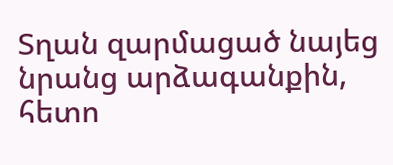Տղան զարմացած նայեց նրանց արձագանքին, հետո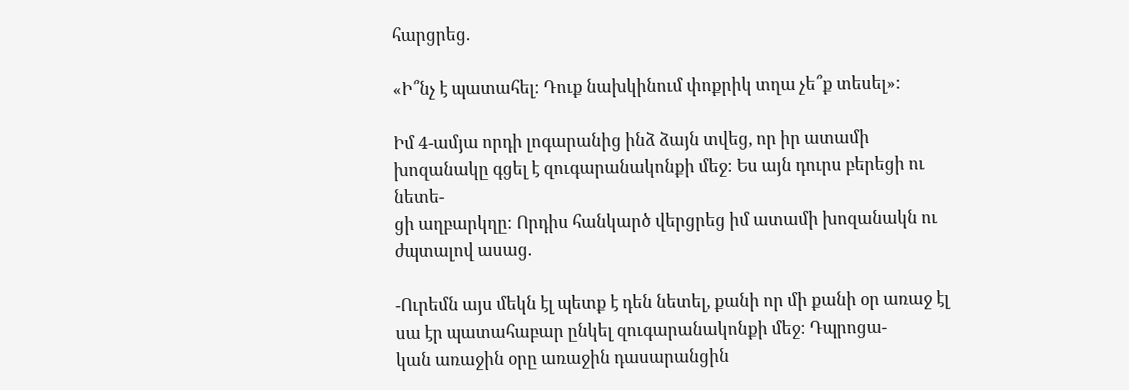հարցրեց.

«Ի՞նչ է պատահել։ Դուք նախկինում փոքրիկ տղա չե՞ք տեսել»:

Իմ 4-ամյա որդի լոգարանից ինձ ձայն տվեց, որ իր ատամի խոզանակը գցել է զուգարանակոնքի մեջ։ Ես այն դուրս բերեցի ու նետե-
ցի աղբարկղը։ Որդիս հանկարծ վերցրեց իմ ատամի խոզանակն ու ժպտալով ասաց.

-Ուրեմն այս մեկն էլ պետք է դեն նետել, քանի որ մի քանի օր առաջ էլ սա էր պատահաբար ընկել զուգարանակոնքի մեջ։ Դպրոցա-
կան առաջին օրը առաջին դասարանցին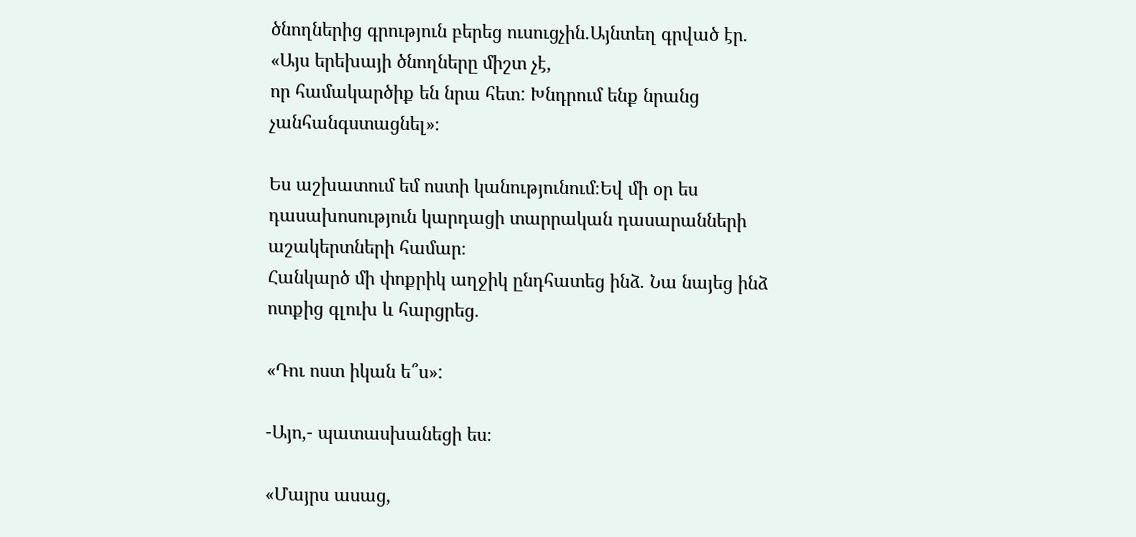ծնողներից գրություն բերեց ուսուցչին.Այնտեղ գրված էր. «Այս երեխայի ծնողները միշտ չէ,
որ համակարծիք են նրա հետ: Խնդրում ենք նրանց չանհանգստացնել»։

Ես աշխատում եմ ոստի կանությունում։Եվ մի օր ես դասախոսություն կարդացի տարրական դասարանների աշակերտների համար։
Հանկարծ մի փոքրիկ աղջիկ ընդհատեց ինձ. Նա նայեց ինձ ոտքից գլուխ և հարցրեց.

«Դու ոստ իկան ե՞ս»:

-Այո,- պատասխանեցի ես։

«Մայրս ասաց,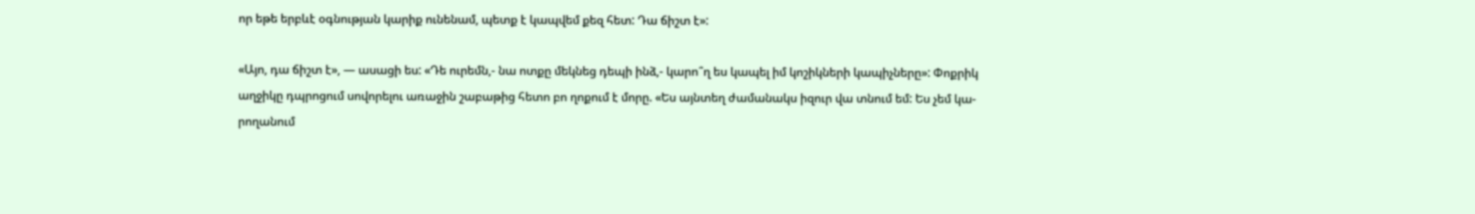որ եթե երբևէ օգնության կարիք ունենամ, պետք է կապվեմ քեզ հետ: Դա ճիշտ է»:

«Այո, դա ճիշտ է», — ասացի ես: «Դե ուրեմն,- նա ոտքը մեկնեց դեպի ինձ,- կարո՞ղ ես կապել իմ կոշիկների կապիչները»: Փոքրիկ
աղջիկը դպրոցում սովորելու առաջին շաբաթից հետո բո ղոքում է մորը. «Ես այնտեղ ժամանակս իզուր վա տնում եմ: Ես չեմ կա-
րողանում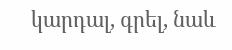կարդալ, գրել, նաև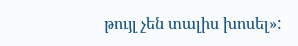թույլ չեն տալիս խոսել»: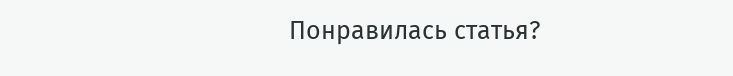Понравилась статья?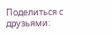Поделиться с друзьями: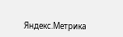Яндекс.Метрика